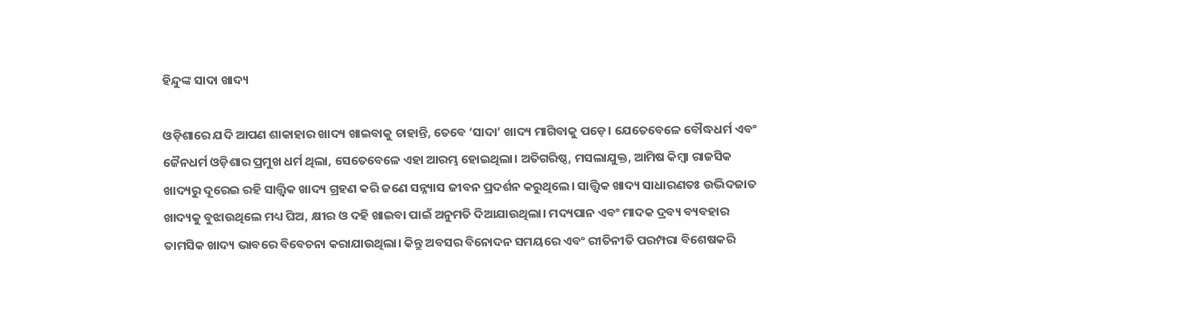ହିନ୍ଦୁଙ୍କ ସାଦା ଖାଦ୍ୟ

ଓଡ଼ିଶାରେ ଯଦି ଆପଣ ଶାକାହାର ଖାଦ୍ୟ ଖାଇବାକୁ ଚାହାନ୍ତି, ତେବେ ‘ସାଦା’ ଖାଦ୍ୟ ମାଗିବାକୁ ପଡ଼େ। ଯେତେବେଳେ ବୌଦ୍ଧଧର୍ମ ଏବଂ ଜୈନଧର୍ମ ଓଡ଼ିଶାର ପ୍ରମୁଖ ଧର୍ମ ଥିଲା, ସେତେବେଳେ ଏହା ଆରମ୍ଭ ହୋଇଥିଲା। ଅତିଗରିଷ୍ଠ, ମସଲାଯୁକ୍ତ, ଆମିଷ କିମ୍ବା ରାଜସିକ ଖାଦ୍ୟରୁ ଦୂରେଇ ରହି ସାତ୍ତ୍ୱିକ ଖାଦ୍ୟ ଗ୍ରହଣ କରି ଜଣେ ସନ୍ନ୍ୟାସ ଜୀବନ ପ୍ରଦର୍ଶନ କରୁଥିଲେ। ସାତ୍ତ୍ୱିକ ଖାଦ୍ୟ ସାଧାରଣତଃ ଉଦ୍ଭିଦଜାତ ଖାଦ୍ୟକୁ ବୁଝାଉଥିଲେ ମଧ୍ୟ ଘିଅ, କ୍ଷୀର ଓ ଦହି ଖାଇବା ପାଇଁ ଅନୁମତି ଦିଆଯାଉଥିଲା। ମଦ୍ୟପାନ ଏବଂ ମାଦକ ଦ୍ରବ୍ୟ ବ୍ୟବହାର ତାମସିକ ଖାଦ୍ୟ ଭାବରେ ବିବେଚନା କରାଯାଉଥିଲା। କିନ୍ତୁ ଅବସର ବିନୋଦନ ସମୟରେ ଏବଂ ରୀତିନୀତି ପରମ୍ପରା ବିଶେଷକରି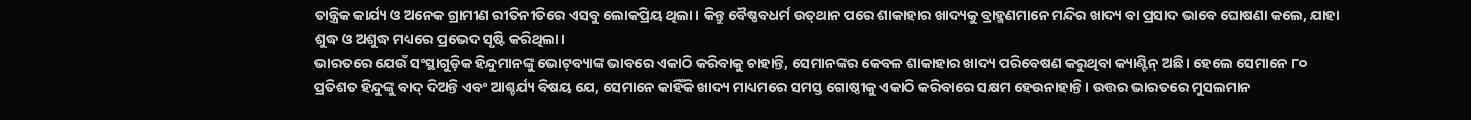ତାନ୍ତ୍ରିକ କାର୍ଯ୍ୟ ଓ ଅନେକ ଗ୍ରାମୀଣ ରୀତିନୀତିରେ ଏସବୁ ଲୋକପ୍ରିୟ ଥିଲା। କିନ୍ତୁ ବୈଷ୍ଣବଧର୍ମ ଉତ୍‌ଥାନ ପରେ ଶାକାହାର ଖାଦ୍ୟକୁ ବ୍ରାହ୍ମଣମାନେ ମନ୍ଦିର ଖାଦ୍ୟ ବା ପ୍ରସାଦ ଭାବେ ଘୋଷଣା କଲେ, ଯାହା ଶୁଦ୍ଧ ଓ ଅଶୁଦ୍ଧ ମଧ୍ୟରେ ପ୍ରଭେଦ ସୃଷ୍ଟି କରିଥିଲା।
ଭାରତରେ ଯେଉଁ ସଂସ୍ଥାଗୁଡ଼ିକ ହିନ୍ଦୁମାନଙ୍କୁ ଭୋଟ୍‌ବ୍ୟାଙ୍କ ଭାବରେ ଏକାଠି କରିବାକୁ ଚାହାନ୍ତି, ସେମାନଙ୍କର କେବଳ ଶାକାହାର ଖାଦ୍ୟ ପରିବେଷଣ କରୁଥିବା କ୍ୟାଣ୍ଟିନ୍‌ ଅଛି। ହେଲେ ସେମାନେ ୮୦ ପ୍ରତିଶତ ହିନ୍ଦୁଙ୍କୁ ବାଦ୍‌ ଦିଅନ୍ତି ଏବଂ ଆଶ୍ଚର୍ଯ୍ୟ ବିଷୟ ଯେ, ସେମାନେ କାହିଁକି ଖାଦ୍ୟ ମାଧ୍ୟମରେ ସମସ୍ତ ଗୋଷ୍ଠୀକୁ ଏକାଠି କରିବାରେ ସକ୍ଷମ ହେଉନାହାନ୍ତି। ଉତ୍ତର ଭାରତରେ ମୁସଲମାନ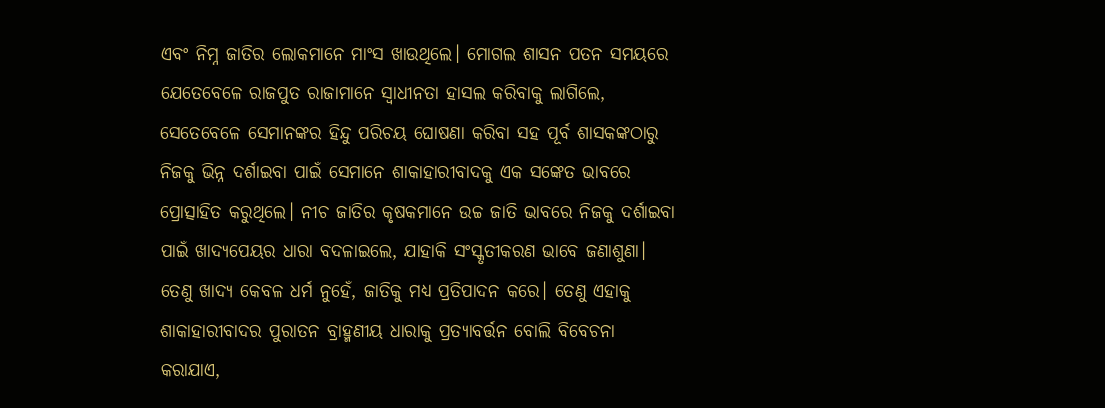ଏବଂ ନିମ୍ନ ଜାତିର ଲୋକମାନେ ମାଂସ ଖାଉଥିଲେ। ମୋଗଲ ଶାସନ ପତନ ସମୟରେ ଯେତେବେଳେ ରାଜପୁତ ରାଜାମାନେ ସ୍ବାଧୀନତା ହାସଲ କରିବାକୁ ଲାଗିଲେ, ସେତେବେଳେ ସେମାନଙ୍କର ହିନ୍ଦୁ ପରିଚୟ ଘୋଷଣା କରିବା ସହ ପୂର୍ବ ଶାସକଙ୍କଠାରୁ ନିଜକୁ ଭିନ୍ନ ଦର୍ଶାଇବା ପାଇଁ ସେମାନେ ଶାକାହାରୀବାଦକୁ ଏକ ସଙ୍କେତ ଭାବରେ ପ୍ରୋତ୍ସାହିତ କରୁଥିଲେ। ନୀଚ ଜାତିର କୃଷକମାନେ ଉଚ୍ଚ ଜାତି ଭାବରେ ନିଜକୁ ଦର୍ଶାଇବା ପାଇଁ ଖାଦ୍ୟପେୟର ଧାରା ବଦଳାଇଲେ, ଯାହାକି ସଂସ୍କୃତୀକରଣ ଭାବେ ଜଣାଶୁଣା। ତେଣୁ ଖାଦ୍ୟ କେବଳ ଧର୍ମ ନୁହେଁ, ଜାତିକୁ ମଧ୍ୟ ପ୍ରତିପାଦନ କରେ। ତେଣୁ ଏହାକୁ ଶାକାହାରୀବାଦର ପୁରାତନ ବ୍ରାହ୍ମଣୀୟ ଧାରାକୁ ପ୍ରତ୍ୟାବର୍ତ୍ତନ ବୋଲି ବିବେଚନା କରାଯାଏ,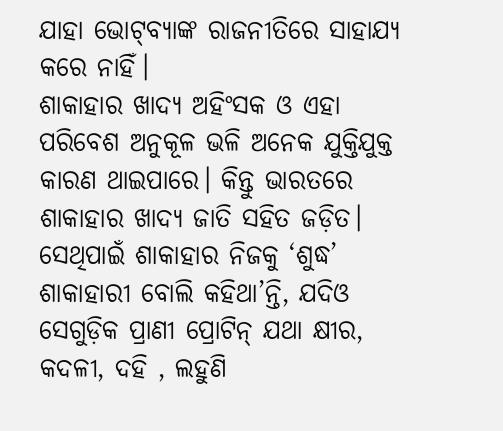ଯାହା ଭୋଟ୍‌ବ୍ୟାଙ୍କ ରାଜନୀତିରେ ସାହାଯ୍ୟ କରେ ନାହିଁ।
ଶାକାହାର ଖାଦ୍ୟ ଅହିଂସକ ଓ ଏହା ପରିବେଶ ଅନୁକୂଳ ଭଳି ଅନେକ ଯୁକ୍ତିଯୁକ୍ତ କାରଣ ଥାଇପାରେ। କିନ୍ତୁ ଭାରତରେ ଶାକାହାର ଖାଦ୍ୟ ଜାତି ସହିତ ଜଡ଼ିତ। ସେଥିପାଇଁ ଶାକାହାର ନିଜକୁ ‘ଶୁଦ୍ଧ’ ଶାକାହାରୀ ବୋଲି କହିଥା’ନ୍ତି, ଯଦିଓ ସେଗୁଡ଼ିକ ପ୍ରାଣୀ ପ୍ରୋଟିନ୍‌ ଯଥା କ୍ଷୀର, କଦଳୀ, ଦହି , ଲହୁଣି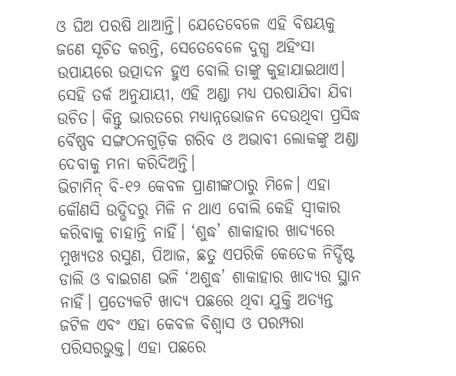ଓ ଘିଅ ପରଷି ଥାଆନ୍ତି। ଯେତେବେଳେ ଏହି ବିଷୟକୁ ଜଣେ ସୂଚିତ କରନ୍ତି, ସେତେବେଳେ ଦୁଗ୍ଧ ଅହିଂସା ଉପାୟରେ ଉତ୍ପାଦନ ହୁଏ ବୋଲି ତାଙ୍କୁ କୁହାଯାଇଥାଏ। ସେହି ତର୍କ ଅନୁଯାୟୀ, ଏହି ଅଣ୍ଡା ମଧ୍ୟ ପରଷାଯିବା ଯିବା ଉଚିତ। କିନ୍ତୁ ଭାରତରେ ମଧ୍ୟାନ୍ନଭୋଜନ ଦେଉଥିବା ପ୍ରସିଦ୍ଧ ବୈଷ୍ଣବ ସଙ୍ଗଠନଗୁଡ଼ିକ ଗରିବ ଓ ଅଭାବୀ ଲୋକଙ୍କୁ ଅଣ୍ଡା ଦେବାକୁ ମନା କରିଦିଅନ୍ତି।
ଭିଟାମିନ୍‌ ବି-୧୨ କେବଳ ପ୍ରାଣୀଙ୍କଠାରୁ ମିଳେ। ଏହା କୌଣସି ଉଦ୍ଭିଦରୁ ମିଳି ନ ଥାଏ ବୋଲି କେହି ସ୍ବୀକାର କରିବାକୁ ଚାହାନ୍ତି ନାହିଁ। ‘ଶୁଦ୍ଧ’ ଶାକାହାର ଖାଦ୍ୟରେ ମୁଖ୍ୟତଃ ରସୁଣ, ପିଆଜ, ଛତୁ ଏପରିକି କେତେକ ନିର୍ଦ୍ଦିଷ୍ଟ ଡାଲି ଓ ବାଇଗଣ ଭଳି ‘ଅଶୁଦ୍ଧ’ ଶାକାହାର ଖାଦ୍ୟର ସ୍ଥାନ ନାହିଁ। ପ୍ରତ୍ୟେକଟି ଖାଦ୍ୟ ପଛରେ ଥିବା ଯୁକ୍ତି ଅତ୍ୟନ୍ତ ଜଟିଳ ଏବଂ ଏହା କେବଳ ବିଶ୍ୱାସ ଓ ପରମ୍ପରା ପରିସରଭୁକ୍ତ। ଏହା ପଛରେ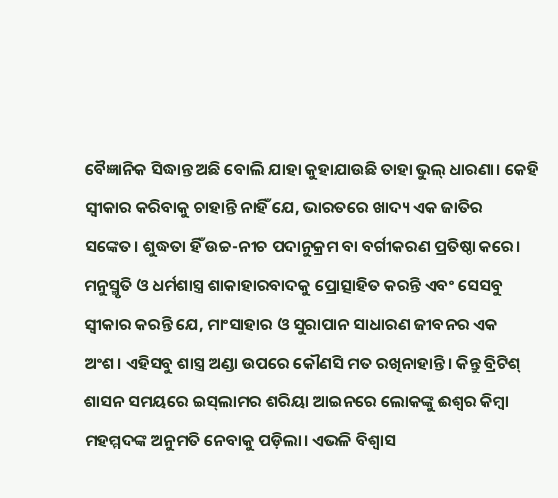ବୈଜ୍ଞାନିକ ସିଦ୍ଧାନ୍ତ ଅଛି ବୋଲି ଯାହା କୁହାଯାଉଛି ତାହା ଭୁଲ୍‌ ଧାରଣା। କେହି ସ୍ବୀକାର କରିବାକୁ ଚାହାନ୍ତି ନାହିଁ ଯେ, ଭାରତରେ ଖାଦ୍ୟ ଏକ ଜାତିର ସଙ୍କେତ। ଶୁଦ୍ଧତା ହିଁ ଉଚ୍ଚ-ନୀଚ ପଦାନୁକ୍ରମ ବା ବର୍ଗୀକରଣ ପ୍ରତିଷ୍ଠା କରେ। ମନୁସ୍ମୃତି ଓ ଧର୍ମଶାସ୍ତ୍ର ଶାକାହାରବାଦକୁ ପ୍ରୋତ୍ସାହିତ କରନ୍ତି ଏବଂ ସେସବୁ ସ୍ବୀକାର କରନ୍ତି ଯେ, ମାଂସାହାର ଓ ସୁରାପାନ ସାଧାରଣ ଜୀବନର ଏକ ଅଂଶ। ଏହିସବୁ ଶାସ୍ତ୍ର ଅଣ୍ଡା ଉପରେ କୌଣସି ମତ ରଖିନାହାନ୍ତି। କିନ୍ତୁ ବ୍ରିଟିଶ୍‌ ଶାସନ ସମୟରେ ଇସ୍‌ଲାମର ଶରିୟା ଆଇନରେ ଲୋକଙ୍କୁ ଈଶ୍ୱର କିମ୍ବା ମହମ୍ମଦଙ୍କ ଅନୁମତି ନେବାକୁ ପଡ଼ିଲା। ଏଭଳି ବିଶ୍ୱାସ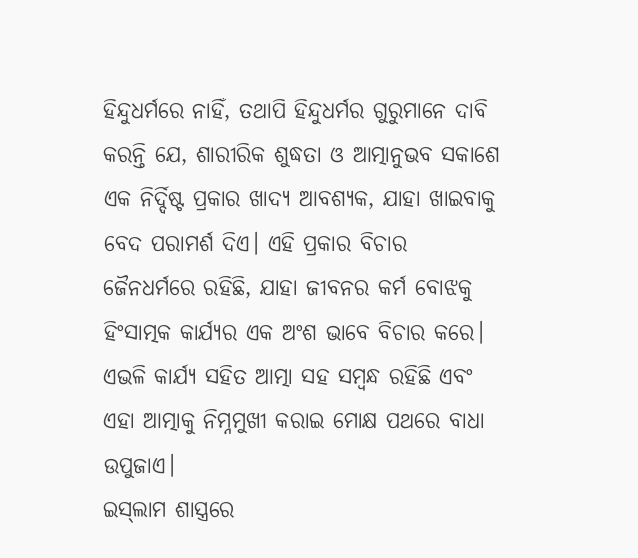ହିନ୍ଦୁଧର୍ମରେ ନାହିଁ, ତଥାପି ହିନ୍ଦୁଧର୍ମର ଗୁରୁମାନେ ଦାବି କରନ୍ତି ଯେ, ଶାରୀରିକ ଶୁଦ୍ଧତା ଓ ଆତ୍ମାନୁଭବ ସକାଶେ ଏକ ନିର୍ଦ୍ଦିଷ୍ଟ ପ୍ରକାର ଖାଦ୍ୟ ଆବଶ୍ୟକ, ଯାହା ଖାଇବାକୁ ବେଦ ପରାମର୍ଶ ଦିଏ। ଏହି ପ୍ରକାର ବିଚାର ଜୈନଧର୍ମରେ ରହିଛି, ଯାହା ଜୀବନର କର୍ମ ବୋଝକୁ ହିଂସାତ୍ମକ କାର୍ଯ୍ୟର ଏକ ଅଂଶ ଭାବେ ବିଚାର କରେ। ଏଭଳି କାର୍ଯ୍ୟ ସହିତ ଆତ୍ମା ସହ ସମ୍ବନ୍ଧ ରହିଛି ଏବଂ ଏହା ଆତ୍ମାକୁ ନିମ୍ନମୁଖୀ କରାଇ ମୋକ୍ଷ ପଥରେ ବାଧା ଉପୁଜାଏ।
ଇସ୍‌ଲାମ ଶାସ୍ତ୍ରରେ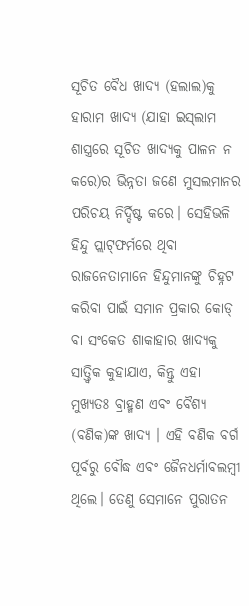ସୂଚିତ ବୈଧ ଖାଦ୍ୟ (ହଲାଲ)କୁ ହାରାମ ଖାଦ୍ୟ (ଯାହା ଇସ୍‌ଲାମ ଶାସ୍ତ୍ରରେ ସୂଚିତ ଖାଦ୍ୟକୁ ପାଳନ ନ କରେ)ର ଭିନ୍ନତା ଜଣେ ମୁସଲମାନର ପରିଚୟ ନିର୍ଦ୍ଦିଷ୍ଟ କରେ। ସେହିଭଳି ହିନ୍ଦୁ ପ୍ଲାଟ୍‌ଫର୍ମରେ ଥିବା ରାଜନେତାମାନେ ହିନ୍ଦୁମାନଙ୍କୁ ଚିହ୍ନଟ କରିବା ପାଇଁ ସମାନ ପ୍ରକାର କୋଡ୍‌ ବା ସଂକେତ ଶାକାହାର ଖାଦ୍ୟକୁ ସାତ୍ତ୍ୱିକ କୁହାଯାଏ, କିନ୍ତୁ ଏହା ମୁଖ୍ୟତଃ ବ୍ରାହ୍ମଣ ଏବଂ ବୈଶ୍ୟ (ବଣିକ)ଙ୍କ ଖାଦ୍ୟ । ଏହି ବଣିକ ବର୍ଗ ପୂର୍ବରୁ ବୌଦ୍ଧ ଏବଂ ଜୈନଧର୍ମାବଲମ୍ବୀ ଥିଲେ। ତେଣୁ ସେମାନେ ପୁରାତନ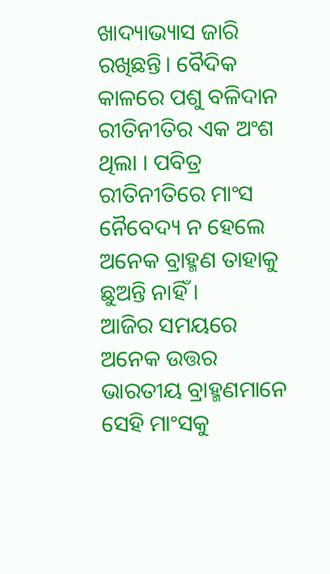ଖାଦ୍ୟାଭ୍ୟାସ ଜାରି ରଖିଛନ୍ତି। ବୈଦିକ କାଳରେ ପଶୁ ବଳିଦାନ ରୀତିନୀତିର ଏକ ଅଂଶ ଥିଲା । ପବିତ୍ର ରୀତିନୀତିରେ ମାଂସ ନୈବେଦ୍ୟ ନ ହେଲେ ଅନେକ ବ୍ରାହ୍ମଣ ତାହାକୁ ଛୁଅନ୍ତି ନାହିଁ ।
ଆଜିର ସମୟରେ ଅନେକ ଉତ୍ତର ଭାରତୀୟ ବ୍ରାହ୍ମଣମାନେ ସେହି ମାଂସକୁ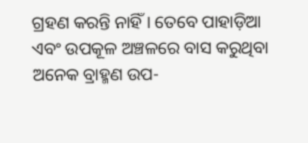ଗ୍ରହଣ କରନ୍ତି ନାହିଁ । ତେବେ ପାହାଡ଼ିଆ ଏବଂ ଉପକୂଳ ଅଞ୍ଚଳରେ ବାସ କରୁଥିବା ଅନେକ ବ୍ରାହ୍ମଣ ଉପ-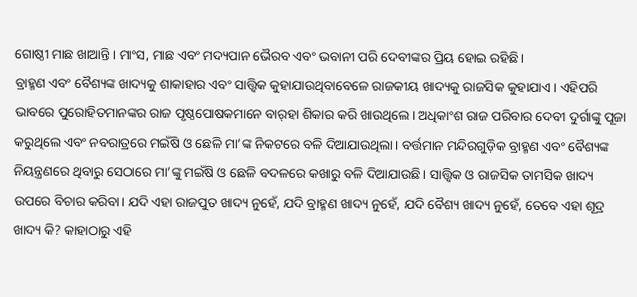ଗୋଷ୍ଠୀ ମାଛ ଖାଆନ୍ତି। ମାଂସ, ମାଛ ଏବଂ ମଦ୍ୟପାନ ଭୈରବ ଏବଂ ଭବାନୀ ପରି ଦେବୀଙ୍କର ପ୍ରିୟ ହୋଇ ରହିଛି।
ବ୍ରାହ୍ମଣ ଏବଂ ବୈଶ୍ୟଙ୍କ ଖାଦ୍ୟକୁ ଶାକାହାର ଏବଂ ସାତ୍ତ୍ୱିକ କୁହାଯାଉଥିବାବେଳେ ରାଜକୀୟ ଖାଦ୍ୟକୁ ରାଜସିକ କୁହାଯାଏ। ଏହିପରି ଭାବରେ ପୁରୋହିତମାନଙ୍କର ରାଜ ପୃଷ୍ଠପୋଷକମାନେ ବାର୍‌ହା ଶିକାର କରି ଖାଉଥିଲେ। ଅଧିକାଂଶ ରାଜ ପରିବାର ଦେବୀ ଦୁର୍ଗାଙ୍କୁ ପୂଜା କରୁଥିଲେ ଏବଂ ନବରାତ୍ରରେ ମଇଁଷି ଓ ଛେଳି ମା’ଙ୍କ ନିକଟରେ ବଳି ଦିଆଯାଉଥିଲା। ବର୍ତ୍ତମାନ ମନ୍ଦିରଗୁଡ଼ିକ ବ୍ରାହ୍ମଣ ଏବଂ ବୈଶ୍ୟଙ୍କ ନିୟନ୍ତ୍ରଣରେ ଥିବାରୁ ସେଠାରେ ମା’ଙ୍କୁ ମଇଁଷି ଓ ଛେଳି ବଦଳରେ କଖାରୁ ବଳି ଦିଆଯାଉଛି। ସାତ୍ତ୍ୱିକ ଓ ରାଜସିକ ତାମସିକ ଖାଦ୍ୟ ଉପରେ ବିଚାର କରିବା। ଯଦି ଏହା ରାଜପୁତ ଖାଦ୍ୟ ନୁହେଁ, ଯଦି ବ୍ରାହ୍ମଣ ଖାଦ୍ୟ ନୁହେଁ, ଯଦି ବୈଶ୍ୟ ଖାଦ୍ୟ ନୁହେଁ, ତେବେ ଏହା ଶୂଦ୍ର ଖାଦ୍ୟ କି? କାହାଠାରୁ ଏହି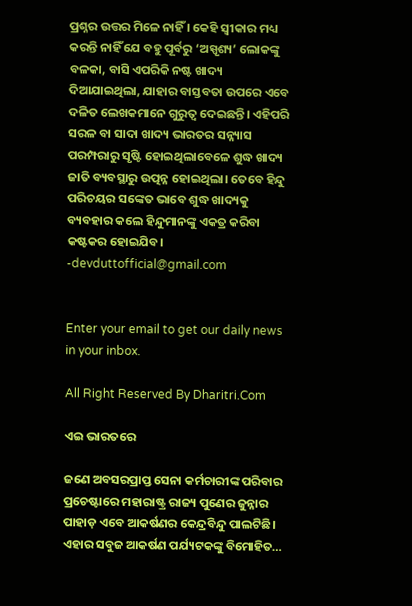ପ୍ରଶ୍ନର ଉତ୍ତର ମିଳେ ନାହିଁ । କେହି ସ୍ବୀକାର ମଧ୍ୟ କରନ୍ତି ନାହିଁ ଯେ ବହୁ ପୂର୍ବରୁ ‘ଅସ୍ପୃଶ୍ୟ’ ଲୋକଙ୍କୁ ବଳକା, ବାସି ଏପରିକି ନଷ୍ଟ ଖାଦ୍ୟ ଦିଆଯାଇଥିଲା, ଯାହାର ବାସ୍ତବତା ଉପରେ ଏବେ ଦଳିତ ଲେଖକମାନେ ଗୁରୁତ୍ୱ ଦେଇଛନ୍ତି। ଏହିପରି ସରଳ ବା ସାଦା ଖାଦ୍ୟ ଭାରତର ସନ୍ନ୍ୟାସ ପରମ୍ପରାରୁ ସୃଷ୍ଟି ହୋଇଥିଲାବେଳେ ଶୁଦ୍ଧ ଖାଦ୍ୟ ଜାତି ବ୍ୟବସ୍ଥାରୁ ଉତ୍ପନ୍ନ ହୋଇଥିଲା। ତେବେ ହିନ୍ଦୁ ପରିଚୟର ସଙ୍କେତ ଭାବେ ଶୁଦ୍ଧ ଖାଦ୍ୟକୁ ବ୍ୟବହାର କଲେ ହିନ୍ଦୁମାନଙ୍କୁ ଏକତ୍ର କରିବା କଷ୍ଟକର ହୋଇଯିବ।
-devduttofficial@gmail.com


Enter your email to get our daily news in your inbox.

All Right Reserved By Dharitri.Com

ଏଇ ଭାରତରେ

ଜଣେ ଅବସରପ୍ରାପ୍ତ ସେନା କର୍ମଚାରୀଙ୍କ ପରିବାର ପ୍ରଚେଷ୍ଟାରେ ମହାରାଷ୍ଟ୍ର ରାଜ୍ୟ ପୁଣେର ଜୁନ୍ନାର ପାହାଡ଼ ଏବେ ଆକର୍ଷଣର କେନ୍ଦ୍ରବିନ୍ଦୁ ପାଲଟିଛି। ଏହାର ସବୁଜ ଆକର୍ଷଣ ପର୍ଯ୍ୟଟକଙ୍କୁ ବିମୋହିତ…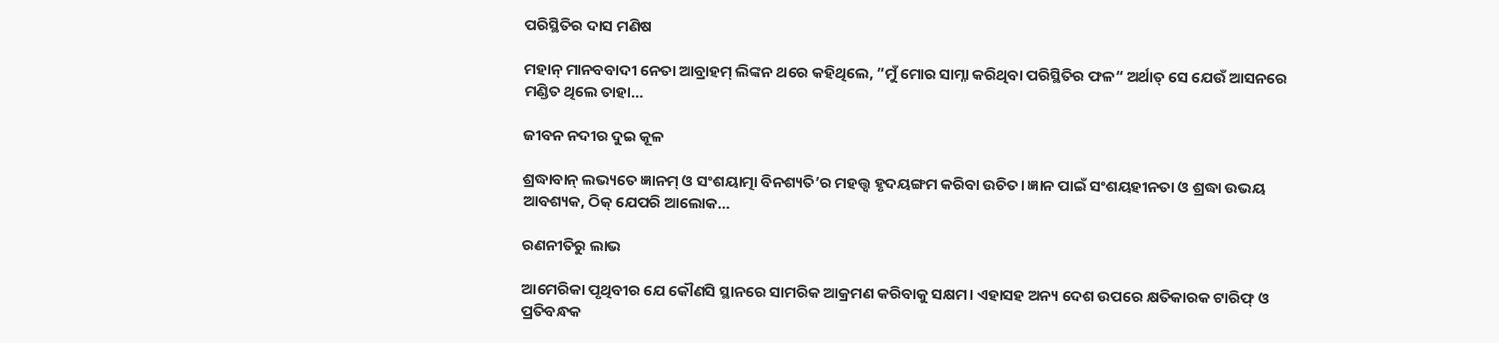ପରିସ୍ଥିତିର ଦାସ ମଣିଷ

ମହାନ୍‌ ମାନବବାଦୀ ନେତା ଆବ୍ରାହମ୍‌ ଲିଙ୍କନ ଥରେ କହିଥିଲେ, ”ମୁଁ ମୋର ସାମ୍ନା କରିଥିବା ପରିସ୍ଥିତିର ଫଳ“ ଅର୍ଥାତ୍‌ ସେ ଯେଉଁ ଆସନରେ ମଣ୍ଡିତ ଥିଲେ ତାହା…

ଜୀବନ ନଦୀର ଦୁଇ କୂଳ

ଶ୍ରଦ୍ଧାବାନ୍‌ ଲଭ୍ୟତେ ଜ୍ଞାନମ୍‌ ଓ ସଂଶୟାତ୍ମା ବିନଶ୍ୟତି’ର ମହତ୍ତ୍ୱ ହୃଦୟଙ୍ଗମ କରିବା ଉଚିତ। ଜ୍ଞାନ ପାଇଁ ସଂଶୟହୀନତା ଓ ଶ୍ରଦ୍ଧା ଉଭୟ ଆବଶ୍ୟକ, ଠିକ୍‌ ଯେପରି ଆଲୋକ…

ରଣନୀତିରୁ ଲାଭ

ଆମେରିକା ପୃଥିବୀର ଯେ କୌଣସି ସ୍ଥାନରେ ସାମରିକ ଆକ୍ରମଣ କରିବାକୁ ସକ୍ଷମ। ଏହାସହ ଅନ୍ୟ ଦେଶ ଉପରେ କ୍ଷତିକାରକ ଟାରିଫ୍‌ ଓ ପ୍ରତିବନ୍ଧକ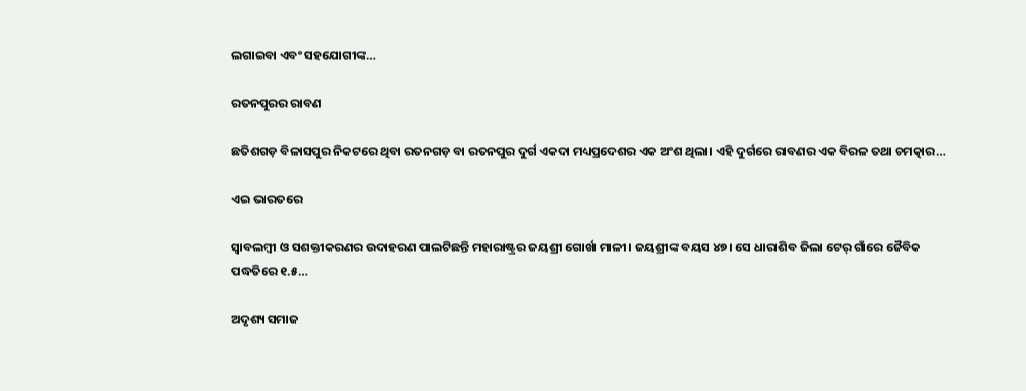ଲଗାଇବା ଏବଂ ସହଯୋଗୀଙ୍କ…

ରତନପୁରର ରାବଣ

ଛତିଶଗଡ଼ ବିଳାସପୁର ନିକଟରେ ଥିବା ରତନଗଡ଼ ବା ରତନପୁର ଦୁର୍ଗ ଏକଦା ମଧ୍ୟପ୍ରଦେଶର ଏକ ଅଂଶ ଥିଲା। ଏହି ଦୁର୍ଗରେ ରାବଣର ଏକ ବିରଳ ତଥା ଚମତ୍କାର…

ଏଇ ଭାରତରେ

ସ୍ବାବଲମ୍ବୀ ଓ ସଶକ୍ତୀକରଣର ଉଦାହରଣ ପାଲଟିଛନ୍ତି ମହାରାଷ୍ଟ୍ରର ଜୟଶ୍ରୀ ଗୋର୍ଖା ମାଳୀ। ଜୟଶ୍ରୀଙ୍କ ବୟସ ୪୭। ସେ ଧାରାଶିବ ଜିଲା ଟେର୍‌ ଗାଁରେ ଜୈବିକ ପଦ୍ଧତିରେ ୧.୫…

ଅଦୃଶ୍ୟ ସମାଜ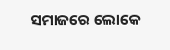ସମାଜରେ ଲୋକେ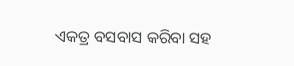ଏକତ୍ର ବସବାସ କରିବା ସହ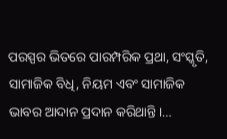ପରସ୍ପର ଭିତରେ ପାରମ୍ପରିକ ପ୍ରଥା, ସଂସ୍କୃତି, ସାମାଜିକ ବିଧି, ନିୟମ ଏବଂ ସାମାଜିକ ଭାବର ଆଦାନ ପ୍ରଦାନ କରିଥାନ୍ତି।…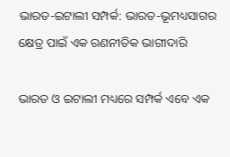ଭାରତ-ଇଟାଲୀ ସମ୍ପର୍କ: ଭାରତ-ଭୂମଧ୍ୟସାଗର କ୍ଷେତ୍ର ପାଇଁ ଏକ ରଣନୀତିକ ଭାଗୀଦାରି

ଭାରତ ଓ ଇଟାଲୀ ମଧ୍ୟରେ ସମ୍ପର୍କ ଏବେ ଏକ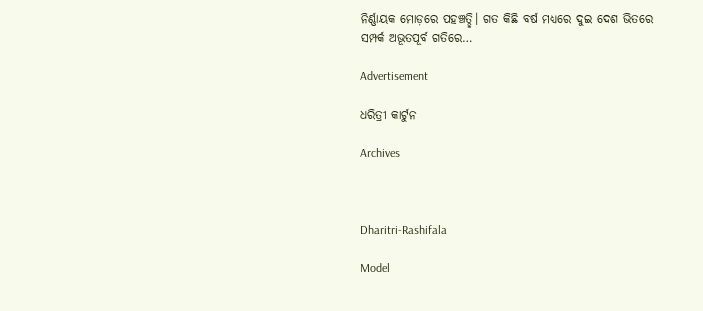ନିର୍ଣ୍ଣାୟକ ମୋଡ଼ରେ ପହଞ୍ଚତ୍ଛି। ଗତ କିଛି ବର୍ଷ ମଧ୍ୟରେ ଦୁଇ ଦେଶ ଭିତରେ ସମ୍ପର୍କ ଅଭୂତପୂର୍ବ ଗତିରେ…

Advertisement

ଧରିତ୍ରୀ କାର୍ଟୁନ

Archives



Dharitri-Rashifala

Model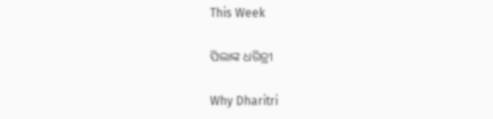This Week

ପିଲାଙ୍କ ଧରିତ୍ରୀ

Why Dharitri